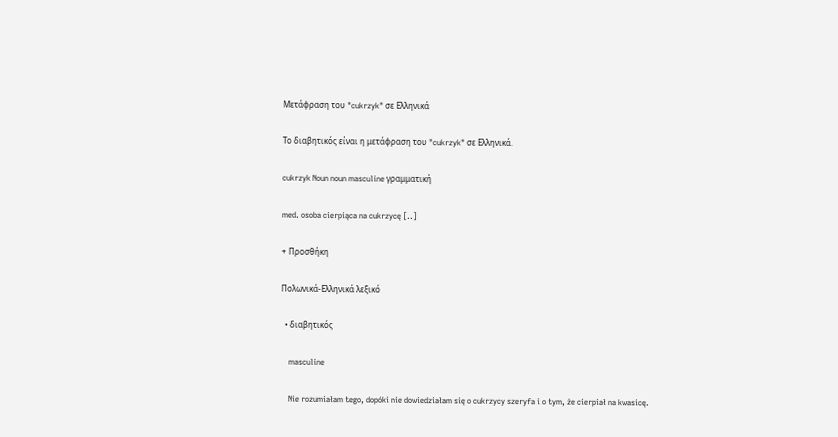Μετάφραση του "cukrzyk" σε Ελληνικά

Το διαβητικός είναι η μετάφραση του "cukrzyk" σε Ελληνικά.

cukrzyk Noun noun masculine γραμματική

med. osoba cierpiąca na cukrzycę [..]

+ Προσθήκη

Πολωνικά-Ελληνικά λεξικό

  • διαβητικός

    masculine

    Nie rozumiałam tego, dopóki nie dowiedziałam się o cukrzycy szeryfa i o tym, że cierpiał na kwasicę.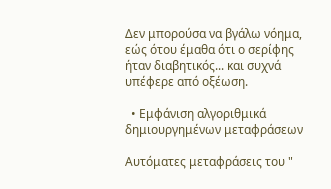Δεν μπορούσα να βγάλω νόημα, εώς ότου έμαθα ότι ο σερίφης ήταν διαβητικός... και συχνά υπέφερε από οξέωση.

  • Εμφάνιση αλγοριθμικά δημιουργημένων μεταφράσεων

Αυτόματες μεταφράσεις του "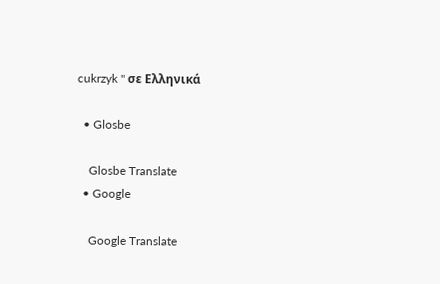cukrzyk " σε Ελληνικά

  • Glosbe

    Glosbe Translate
  • Google

    Google Translate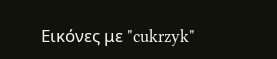Εικόνες με "cukrzyk"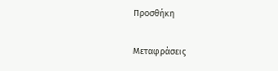Προσθήκη

Μεταφράσεις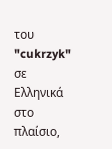του "cukrzyk" σε Ελληνικά στο πλαίσιο,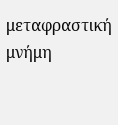μεταφραστική μνήμη